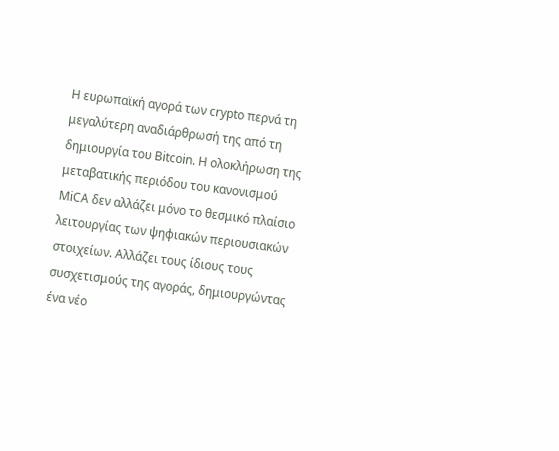Η ευρωπαϊκή αγορά των crypto περνά τη μεγαλύτερη αναδιάρθρωσή της από τη δημιουργία του Bitcoin. Η ολοκλήρωση της μεταβατικής περιόδου του κανονισμού MiCA δεν αλλάζει μόνο το θεσμικό πλαίσιο λειτουργίας των ψηφιακών περιουσιακών στοιχείων. Αλλάζει τους ίδιους τους συσχετισμούς της αγοράς, δημιουργώντας ένα νέο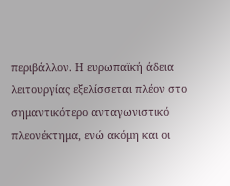περιβάλλον. Η ευρωπαϊκή άδεια λειτουργίας εξελίσσεται πλέον στο σημαντικότερο ανταγωνιστικό πλεονέκτημα, ενώ ακόμη και οι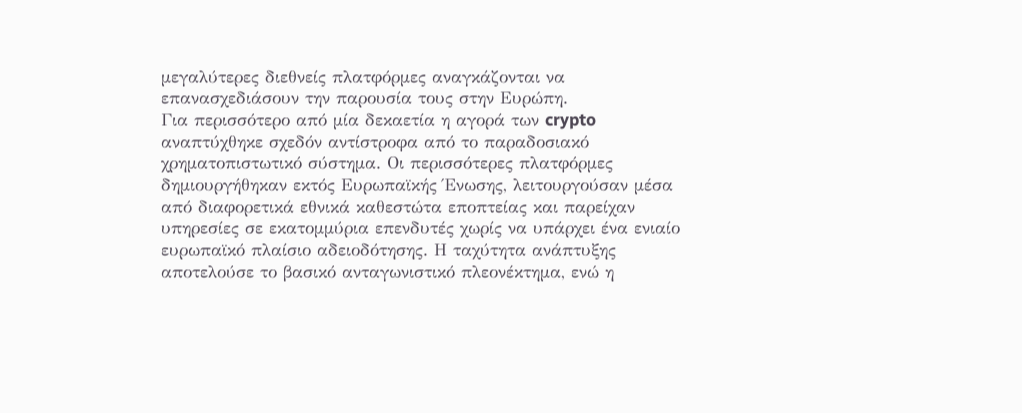μεγαλύτερες διεθνείς πλατφόρμες αναγκάζονται να επανασχεδιάσουν την παρουσία τους στην Ευρώπη.
Για περισσότερο από μία δεκαετία η αγορά των crypto αναπτύχθηκε σχεδόν αντίστροφα από το παραδοσιακό χρηματοπιστωτικό σύστημα. Οι περισσότερες πλατφόρμες δημιουργήθηκαν εκτός Ευρωπαϊκής Ένωσης, λειτουργούσαν μέσα από διαφορετικά εθνικά καθεστώτα εποπτείας και παρείχαν υπηρεσίες σε εκατομμύρια επενδυτές χωρίς να υπάρχει ένα ενιαίο ευρωπαϊκό πλαίσιο αδειοδότησης. Η ταχύτητα ανάπτυξης αποτελούσε το βασικό ανταγωνιστικό πλεονέκτημα, ενώ η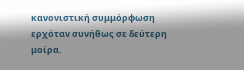κανονιστική συμμόρφωση ερχόταν συνήθως σε δεύτερη μοίρα.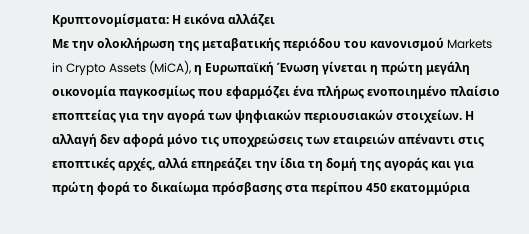Κρυπτονομίσματα: Η εικόνα αλλάζει
Με την ολοκλήρωση της μεταβατικής περιόδου του κανονισμού Markets in Crypto Assets (MiCA), η Ευρωπαϊκή Ένωση γίνεται η πρώτη μεγάλη οικονομία παγκοσμίως που εφαρμόζει ένα πλήρως ενοποιημένο πλαίσιο εποπτείας για την αγορά των ψηφιακών περιουσιακών στοιχείων. Η αλλαγή δεν αφορά μόνο τις υποχρεώσεις των εταιρειών απέναντι στις εποπτικές αρχές, αλλά επηρεάζει την ίδια τη δομή της αγοράς και για πρώτη φορά το δικαίωμα πρόσβασης στα περίπου 450 εκατομμύρια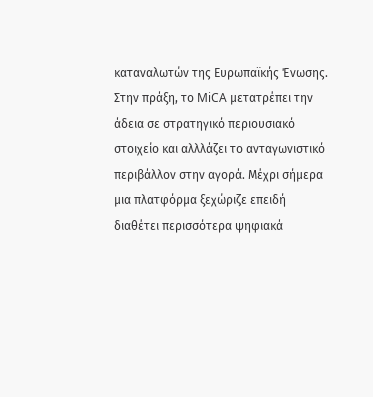καταναλωτών της Ευρωπαϊκής Ένωσης.
Στην πράξη, το MiCA μετατρέπει την άδεια σε στρατηγικό περιουσιακό στοιχείο και αλλλάζει το ανταγωνιστικό περιβάλλον στην αγορά. Μέχρι σήμερα μια πλατφόρμα ξεχώριζε επειδή διαθέτει περισσότερα ψηφιακά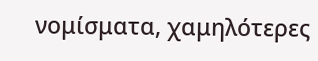νομίσματα, χαμηλότερες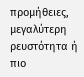προμήθειες, μεγαλύτερη ρευστότητα ή πιο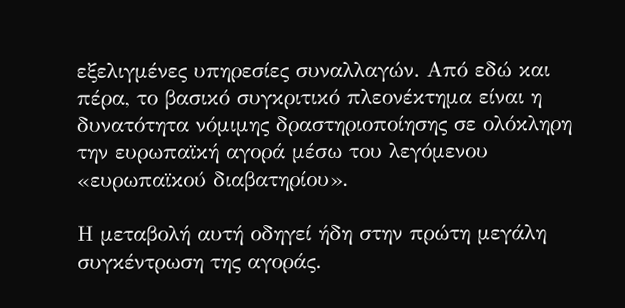εξελιγμένες υπηρεσίες συναλλαγών. Από εδώ και πέρα, το βασικό συγκριτικό πλεονέκτημα είναι η δυνατότητα νόμιμης δραστηριοποίησης σε ολόκληρη την ευρωπαϊκή αγορά μέσω του λεγόμενου «ευρωπαϊκού διαβατηρίου».

Η μεταβολή αυτή οδηγεί ήδη στην πρώτη μεγάλη συγκέντρωση της αγοράς.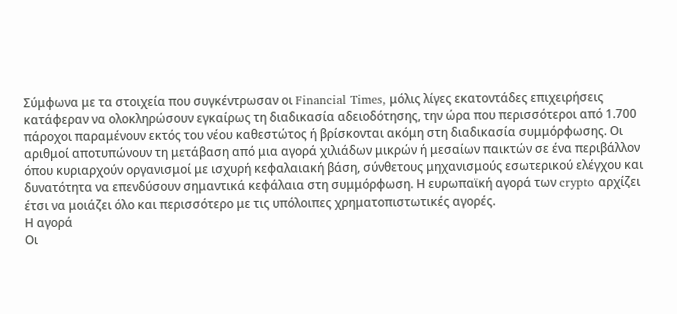Σύμφωνα με τα στοιχεία που συγκέντρωσαν οι Financial Times, μόλις λίγες εκατοντάδες επιχειρήσεις κατάφεραν να ολοκληρώσουν εγκαίρως τη διαδικασία αδειοδότησης, την ώρα που περισσότεροι από 1.700 πάροχοι παραμένουν εκτός του νέου καθεστώτος ή βρίσκονται ακόμη στη διαδικασία συμμόρφωσης. Οι αριθμοί αποτυπώνουν τη μετάβαση από μια αγορά χιλιάδων μικρών ή μεσαίων παικτών σε ένα περιβάλλον όπου κυριαρχούν οργανισμοί με ισχυρή κεφαλαιακή βάση, σύνθετους μηχανισμούς εσωτερικού ελέγχου και δυνατότητα να επενδύσουν σημαντικά κεφάλαια στη συμμόρφωση. Η ευρωπαϊκή αγορά των crypto αρχίζει έτσι να μοιάζει όλο και περισσότερο με τις υπόλοιπες χρηματοπιστωτικές αγορές.
Η αγορά
Οι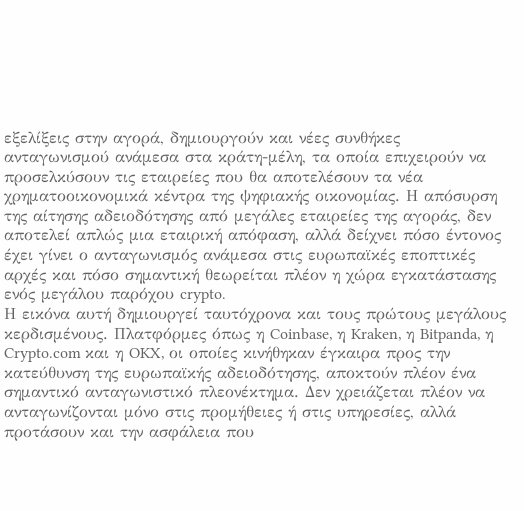εξελίξεις στην αγορά, δημιουργούν και νέες συνθήκες ανταγωνισμού ανάμεσα στα κράτη-μέλη, τα οποία επιχειρούν να προσελκύσουν τις εταιρείες που θα αποτελέσουν τα νέα χρηματοοικονομικά κέντρα της ψηφιακής οικονομίας. Η απόσυρση της αίτησης αδειοδότησης από μεγάλες εταιρείες της αγοράς, δεν αποτελεί απλώς μια εταιρική απόφαση, αλλά δείχνει πόσο έντονος έχει γίνει ο ανταγωνισμός ανάμεσα στις ευρωπαϊκές εποπτικές αρχές και πόσο σημαντική θεωρείται πλέον η χώρα εγκατάστασης ενός μεγάλου παρόχου crypto.
Η εικόνα αυτή δημιουργεί ταυτόχρονα και τους πρώτους μεγάλους κερδισμένους. Πλατφόρμες όπως η Coinbase, η Kraken, η Bitpanda, η Crypto.com και η OKX, οι οποίες κινήθηκαν έγκαιρα προς την κατεύθυνση της ευρωπαϊκής αδειοδότησης, αποκτούν πλέον ένα σημαντικό ανταγωνιστικό πλεονέκτημα. Δεν χρειάζεται πλέον να ανταγωνίζονται μόνο στις προμήθειες ή στις υπηρεσίες, αλλά προτάσουν και την ασφάλεια που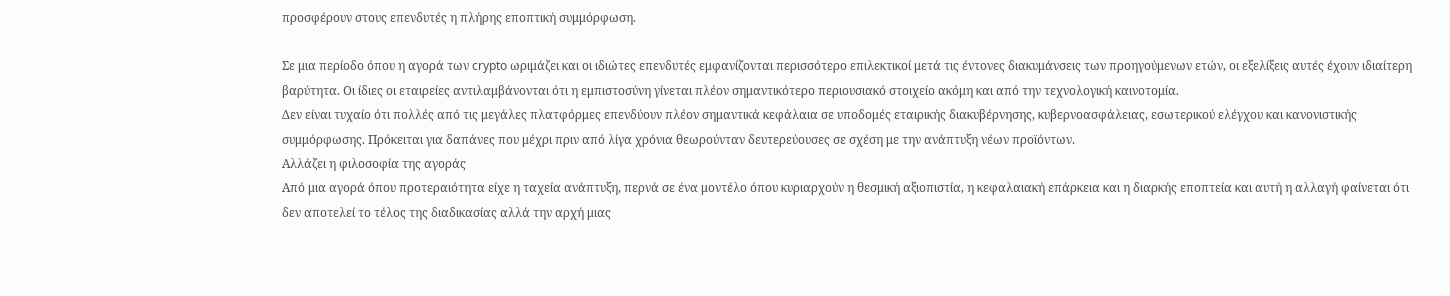προσφέρουν στους επενδυτές η πλήρης εποπτική συμμόρφωση.

Σε μια περίοδο όπου η αγορά των crypto ωριμάζει και οι ιδιώτες επενδυτές εμφανίζονται περισσότερο επιλεκτικοί μετά τις έντονες διακυμάνσεις των προηγούμενων ετών, οι εξελίξεις αυτές έχουν ιδιαίτερη βαρύτητα. Οι ίδιες οι εταιρείες αντιλαμβάνονται ότι η εμπιστοσύνη γίνεται πλέον σημαντικότερο περιουσιακό στοιχείο ακόμη και από την τεχνολογική καινοτομία.
Δεν είναι τυχαίο ότι πολλές από τις μεγάλες πλατφόρμες επενδύουν πλέον σημαντικά κεφάλαια σε υποδομές εταιρικής διακυβέρνησης, κυβερνοασφάλειας, εσωτερικού ελέγχου και κανονιστικής συμμόρφωσης. Πρόκειται για δαπάνες που μέχρι πριν από λίγα χρόνια θεωρούνταν δευτερεύουσες σε σχέση με την ανάπτυξη νέων προϊόντων.
Αλλάζει η φιλοσοφία της αγοράς
Από μια αγορά όπου προτεραιότητα είχε η ταχεία ανάπτυξη, περνά σε ένα μοντέλο όπου κυριαρχούν η θεσμική αξιοπιστία, η κεφαλαιακή επάρκεια και η διαρκής εποπτεία και αυτή η αλλαγή φαίνεται ότι δεν αποτελεί το τέλος της διαδικασίας αλλά την αρχή μιας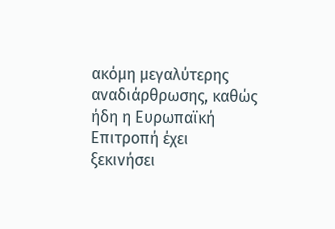ακόμη μεγαλύτερης αναδιάρθρωσης, καθώς ήδη η Ευρωπαϊκή Επιτροπή έχει ξεκινήσει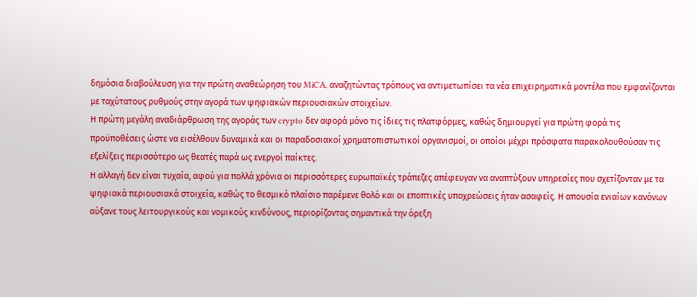δημόσια διαβούλευση για την πρώτη αναθεώρηση του MiCA, αναζητώντας τρόπους να αντιμετωπίσει τα νέα επιχειρηματικά μοντέλα που εμφανίζονται με ταχύτατους ρυθμούς στην αγορά των ψηφιακών περιουσιακών στοιχείων.
Η πρώτη μεγάλη αναδιάρθρωση της αγοράς των crypto δεν αφορά μόνο τις ίδιες τις πλατφόρμες, καθώς δημιουργεί για πρώτη φορά τις προϋποθέσεις ώστε να εισέλθουν δυναμικά και οι παραδοσιακοί χρηματοπιστωτικοί οργανισμοί, οι οποίοι μέχρι πρόσφατα παρακολουθούσαν τις εξελίξεις περισσότερο ως θεατές παρά ως ενεργοί παίκτες.
Η αλλαγή δεν είναι τυχαία, αφού για πολλά χρόνια οι περισσότερες ευρωπαϊκές τράπεζες απέφευγαν να αναπτύξουν υπηρεσίες που σχετίζονταν με τα ψηφιακά περιουσιακά στοιχεία, καθώς το θεσμικό πλαίσιο παρέμενε θολό και οι εποπτικές υποχρεώσεις ήταν ασαφείς. Η απουσία ενιαίων κανόνων αύξανε τους λειτουργικούς και νομικούς κινδύνους, περιορίζοντας σημαντικά την όρεξη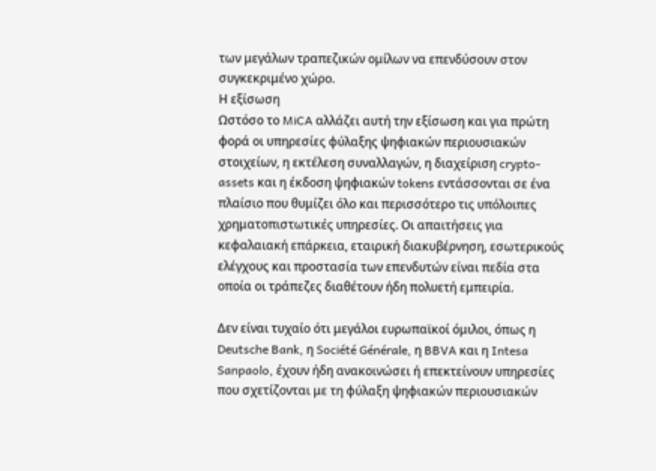των μεγάλων τραπεζικών ομίλων να επενδύσουν στον συγκεκριμένο χώρο.
Η εξίσωση
Ωστόσο το MiCA αλλάζει αυτή την εξίσωση και για πρώτη φορά οι υπηρεσίες φύλαξης ψηφιακών περιουσιακών στοιχείων, η εκτέλεση συναλλαγών, η διαχείριση crypto-assets και η έκδοση ψηφιακών tokens εντάσσονται σε ένα πλαίσιο που θυμίζει όλο και περισσότερο τις υπόλοιπες χρηματοπιστωτικές υπηρεσίες. Οι απαιτήσεις για κεφαλαιακή επάρκεια, εταιρική διακυβέρνηση, εσωτερικούς ελέγχους και προστασία των επενδυτών είναι πεδία στα οποία οι τράπεζες διαθέτουν ήδη πολυετή εμπειρία.

Δεν είναι τυχαίο ότι μεγάλοι ευρωπαϊκοί όμιλοι, όπως η Deutsche Bank, η Société Générale, η BBVA και η Intesa Sanpaolo, έχουν ήδη ανακοινώσει ή επεκτείνουν υπηρεσίες που σχετίζονται με τη φύλαξη ψηφιακών περιουσιακών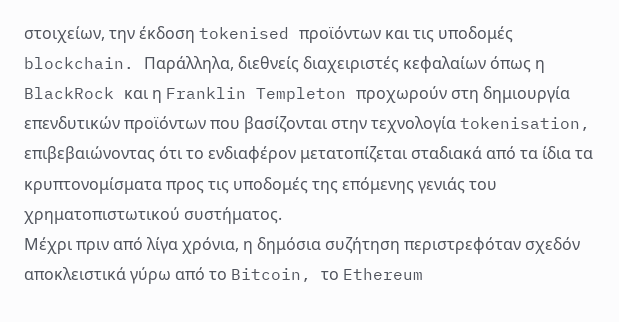στοιχείων, την έκδοση tokenised προϊόντων και τις υποδομές blockchain. Παράλληλα, διεθνείς διαχειριστές κεφαλαίων όπως η BlackRock και η Franklin Templeton προχωρούν στη δημιουργία επενδυτικών προϊόντων που βασίζονται στην τεχνολογία tokenisation, επιβεβαιώνοντας ότι το ενδιαφέρον μετατοπίζεται σταδιακά από τα ίδια τα κρυπτονομίσματα προς τις υποδομές της επόμενης γενιάς του χρηματοπιστωτικού συστήματος.
Μέχρι πριν από λίγα χρόνια, η δημόσια συζήτηση περιστρεφόταν σχεδόν αποκλειστικά γύρω από το Bitcoin, το Ethereum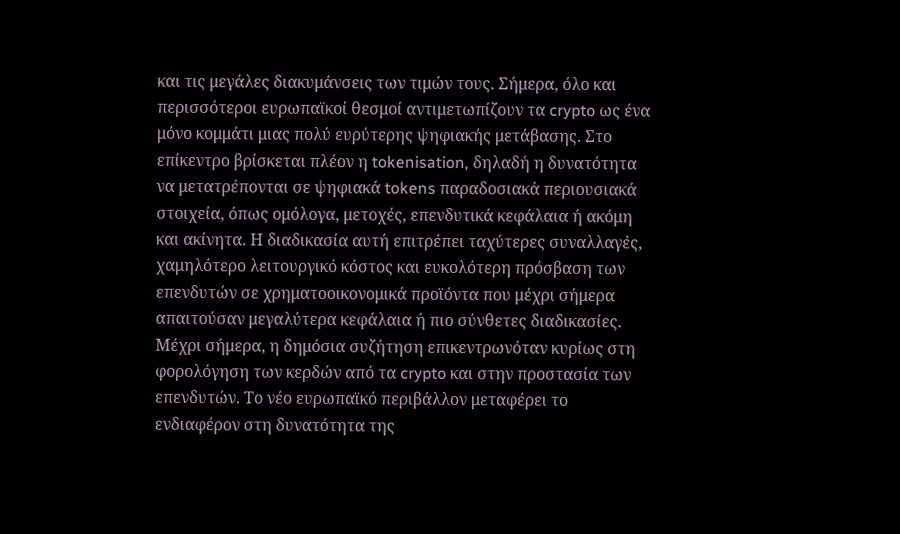και τις μεγάλες διακυμάνσεις των τιμών τους. Σήμερα, όλο και περισσότεροι ευρωπαϊκοί θεσμοί αντιμετωπίζουν τα crypto ως ένα μόνο κομμάτι μιας πολύ ευρύτερης ψηφιακής μετάβασης. Στο επίκεντρο βρίσκεται πλέον η tokenisation, δηλαδή η δυνατότητα να μετατρέπονται σε ψηφιακά tokens παραδοσιακά περιουσιακά στοιχεία, όπως ομόλογα, μετοχές, επενδυτικά κεφάλαια ή ακόμη και ακίνητα. Η διαδικασία αυτή επιτρέπει ταχύτερες συναλλαγές, χαμηλότερο λειτουργικό κόστος και ευκολότερη πρόσβαση των επενδυτών σε χρηματοοικονομικά προϊόντα που μέχρι σήμερα απαιτούσαν μεγαλύτερα κεφάλαια ή πιο σύνθετες διαδικασίες.
Μέχρι σήμερα, η δημόσια συζήτηση επικεντρωνόταν κυρίως στη φορολόγηση των κερδών από τα crypto και στην προστασία των επενδυτών. Το νέο ευρωπαϊκό περιβάλλον μεταφέρει το ενδιαφέρον στη δυνατότητα της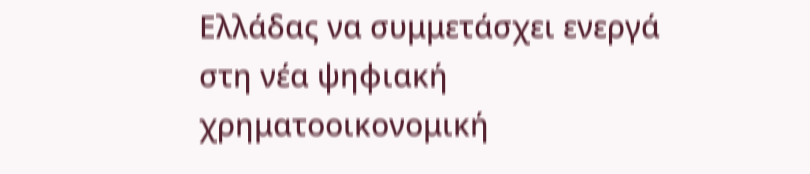Ελλάδας να συμμετάσχει ενεργά στη νέα ψηφιακή χρηματοοικονομική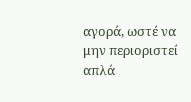αγορά, ωστέ να μην περιοριστεί απλά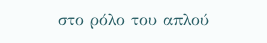στο ρόλο του απλού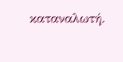καταναλωτή.